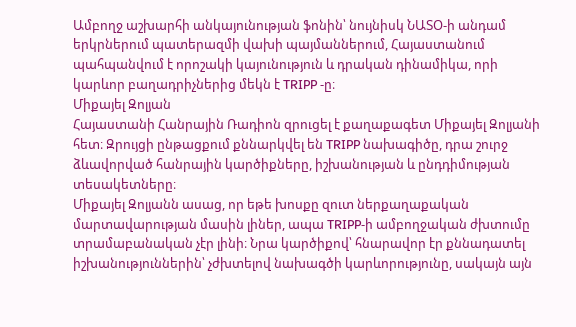Ամբողջ աշխարհի անկայունության ֆոնին՝ նույնիսկ ՆԱՏՕ‑ի անդամ երկրներում պատերազմի վախի պայմաններում, Հայաստանում պահպանվում է որոշակի կայունություն և դրական դինամիկա, որի կարևոր բաղադրիչներից մեկն է TRIPP ‑ը։
Միքայել Զոլյան
Հայաստանի Հանրային Ռադիոն զրուցել է քաղաքագետ Միքայել Զոլյանի հետ։ Զրույցի ընթացքում քննարկվել են TRIPP նախագիծը, դրա շուրջ ձևավորված հանրային կարծիքները, իշխանության և ընդդիմության տեսակետները։
Միքայել Զոլյանն ասաց, որ եթե խոսքը զուտ ներքաղաքական մարտավարության մասին լիներ, ապա TRIPP‑ի ամբողջական ժխտումը տրամաբանական չէր լինի։ Նրա կարծիքով՝ հնարավոր էր քննադատել իշխանություններին՝ չժխտելով նախագծի կարևորությունը, սակայն այն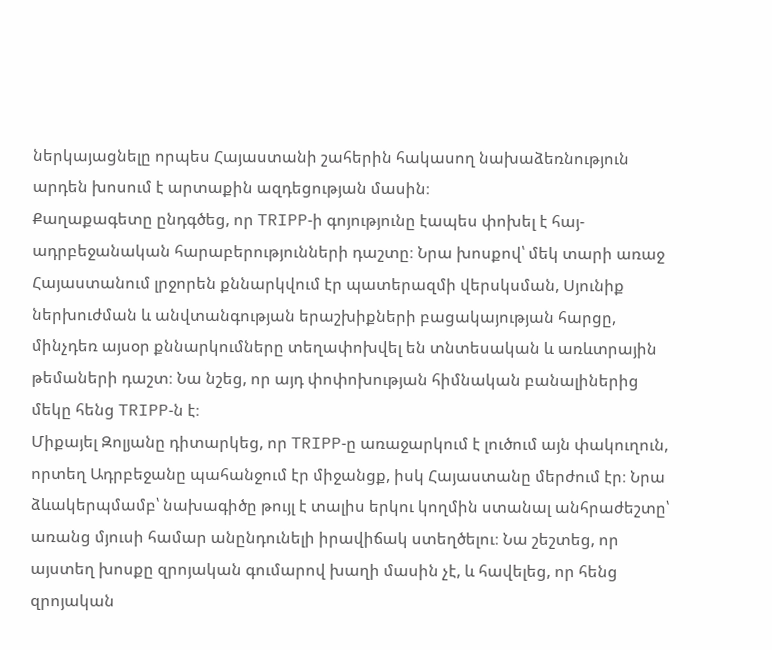ներկայացնելը որպես Հայաստանի շահերին հակասող նախաձեռնություն արդեն խոսում է արտաքին ազդեցության մասին։
Քաղաքագետը ընդգծեց, որ TRIPP‑ի գոյությունը էապես փոխել է հայ-ադրբեջանական հարաբերությունների դաշտը։ Նրա խոսքով՝ մեկ տարի առաջ Հայաստանում լրջորեն քննարկվում էր պատերազմի վերսկսման, Սյունիք ներխուժման և անվտանգության երաշխիքների բացակայության հարցը, մինչդեռ այսօր քննարկումները տեղափոխվել են տնտեսական և առևտրային թեմաների դաշտ։ Նա նշեց, որ այդ փոփոխության հիմնական բանալիներից մեկը հենց TRIPP‑ն է։
Միքայել Զոլյանը դիտարկեց, որ TRIPP‑ը առաջարկում է լուծում այն փակուղուն, որտեղ Ադրբեջանը պահանջում էր միջանցք, իսկ Հայաստանը մերժում էր։ Նրա ձևակերպմամբ՝ նախագիծը թույլ է տալիս երկու կողմին ստանալ անհրաժեշտը՝ առանց մյուսի համար անընդունելի իրավիճակ ստեղծելու։ Նա շեշտեց, որ այստեղ խոսքը զրոյական գումարով խաղի մասին չէ, և հավելեց, որ հենց զրոյական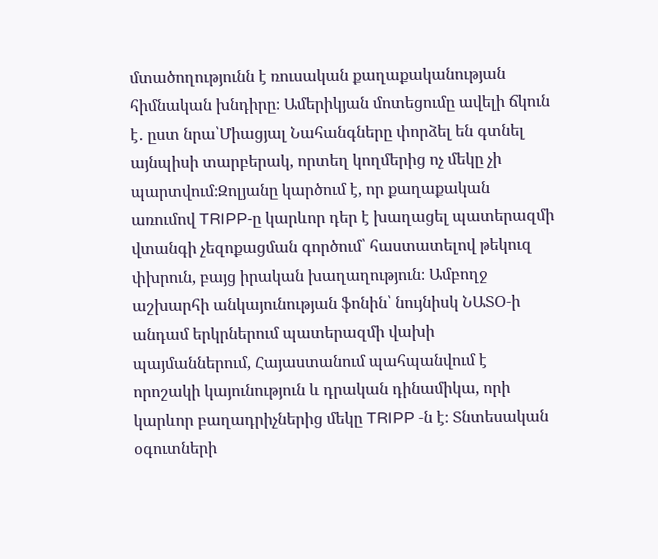մտածողությունն է ռուսական քաղաքականության հիմնական խնդիրը։ Ամերիկյան մոտեցումը ավելի ճկուն է․ ըստ նրա՝Միացյալ Նահանգները փորձել են գտնել այնպիսի տարբերակ, որտեղ կողմերից ոչ մեկը չի պարտվում։Զոլյանը կարծում է, որ քաղաքական առումով TRIPP‑ը կարևոր դեր է խաղացել պատերազմի վտանգի չեզոքացման գործում՝ հաստատելով թեկուզ փխրուն, բայց իրական խաղաղություն։ Ամբողջ աշխարհի անկայունության ֆոնին՝ նույնիսկ ՆԱՏՕ‑ի անդամ երկրներում պատերազմի վախի պայմաններում, Հայաստանում պահպանվում է որոշակի կայունություն և դրական դինամիկա, որի կարևոր բաղադրիչներից մեկը TRIPP ‑ն է։ Տնտեսական օգուտների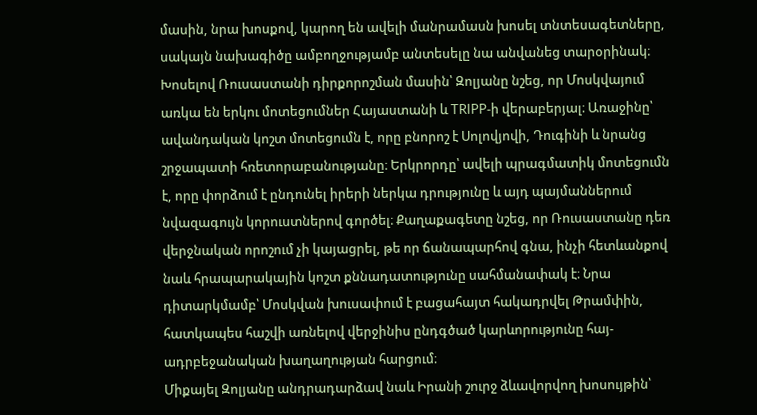մասին, նրա խոսքով, կարող են ավելի մանրամասն խոսել տնտեսագետները, սակայն նախագիծը ամբողջությամբ անտեսելը նա անվանեց տարօրինակ։
Խոսելով Ռուսաստանի դիրքորոշման մասին՝ Զոլյանը նշեց, որ Մոսկվայում առկա են երկու մոտեցումներ Հայաստանի և TRIPP‑ի վերաբերյալ։ Առաջինը՝ ավանդական կոշտ մոտեցումն է, որը բնորոշ է Սոլովյովի, Դուգինի և նրանց շրջապատի հռետորաբանությանը։ Երկրորդը՝ ավելի պրագմատիկ մոտեցումն է, որը փորձում է ընդունել իրերի ներկա դրությունը և այդ պայմաններում նվազագույն կորուստներով գործել։ Քաղաքագետը նշեց, որ Ռուսաստանը դեռ վերջնական որոշում չի կայացրել, թե որ ճանապարհով գնա, ինչի հետևանքով նաև հրապարակային կոշտ քննադատությունը սահմանափակ է։ Նրա դիտարկմամբ՝ Մոսկվան խուսափում է բացահայտ հակադրվել Թրամփին, հատկապես հաշվի առնելով վերջինիս ընդգծած կարևորությունը հայ-ադրբեջանական խաղաղության հարցում։
Միքայել Զոլյանը անդրադարձավ նաև Իրանի շուրջ ձևավորվող խոսույթին՝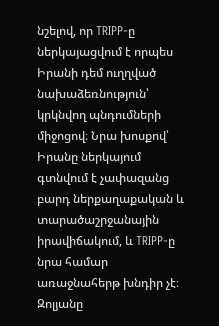նշելով, որ TRIPP‑ը ներկայացվում է որպես Իրանի դեմ ուղղված նախաձեռնություն՝ կրկնվող պնդումների միջոցով։ Նրա խոսքով՝ Իրանը ներկայում գտնվում է չափազանց բարդ ներքաղաքական և տարածաշրջանային իրավիճակում, և TRIPP‑ը նրա համար առաջնահերթ խնդիր չէ։
Զոլյանը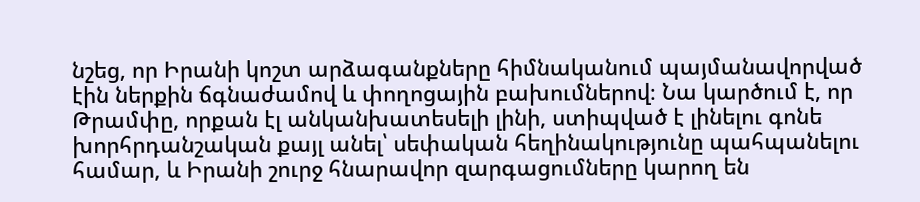նշեց, որ Իրանի կոշտ արձագանքները հիմնականում պայմանավորված էին ներքին ճգնաժամով և փողոցային բախումներով։ Նա կարծում է, որ Թրամփը, որքան էլ անկանխատեսելի լինի, ստիպված է լինելու գոնե խորհրդանշական քայլ անել՝ սեփական հեղինակությունը պահպանելու համար, և Իրանի շուրջ հնարավոր զարգացումները կարող են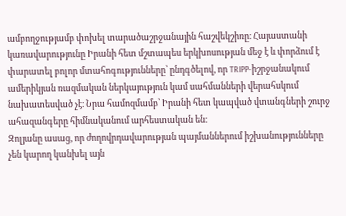ամբողջությամբ փոխել տարածաշրջանային հաշվեկշիռը։ Հայաստանի կառավարությունը Իրանի հետ մշտապես երկխոսության մեջ է և փորձում է փարատել բոլոր մտահոգությունները՝ ընդգծելով, որ TRIPP-իշրջանակում ամերիկյան ռազմական ներկայություն կամ սահմանների վերահսկում նախատեսված չէ։ Նրա համոզմամբ՝ Իրանի հետ կապված վտանգների շուրջ ահազանգերը հիմնականում արհեստական են։
Զոլյանը ասաց, որ ժողովրդավարության պայմաններում իշխանությունները չեն կարող կանխել այն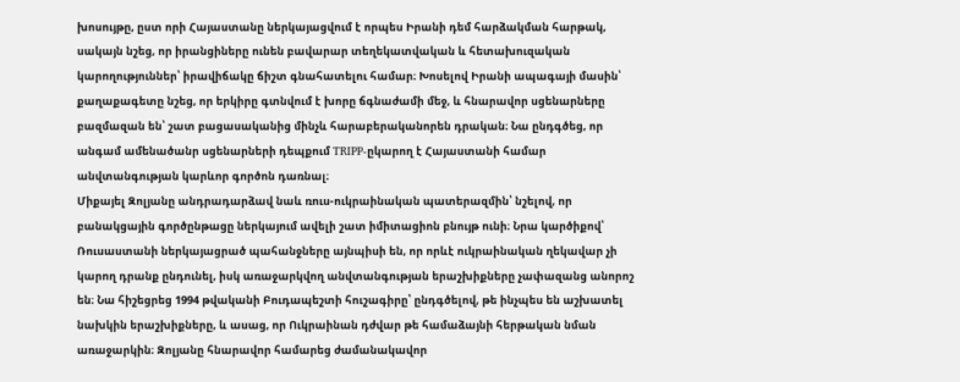խոսույթը, ըստ որի Հայաստանը ներկայացվում է որպես Իրանի դեմ հարձակման հարթակ, սակայն նշեց, որ իրանցիները ունեն բավարար տեղեկատվական և հետախուզական կարողություններ՝ իրավիճակը ճիշտ գնահատելու համար։ Խոսելով Իրանի ապագայի մասին՝ քաղաքագետը նշեց, որ երկիրը գտնվում է խորը ճգնաժամի մեջ, և հնարավոր սցենարները բազմազան են՝ շատ բացասականից մինչև հարաբերականորեն դրական։ Նա ընդգծեց, որ անգամ ամենածանր սցենարների դեպքում TRIPP-ըկարող է Հայաստանի համար անվտանգության կարևոր գործոն դառնալ։
Միքայել Զոլյանը անդրադարձավ նաև ռուս-ուկրաինական պատերազմին՝ նշելով, որ բանակցային գործընթացը ներկայում ավելի շատ իմիտացիոն բնույթ ունի։ Նրա կարծիքով՝ Ռուսաստանի ներկայացրած պահանջները այնպիսի են, որ որևէ ուկրաինական ղեկավար չի կարող դրանք ընդունել, իսկ առաջարկվող անվտանգության երաշխիքները չափազանց անորոշ են։ Նա հիշեցրեց 1994 թվականի Բուդապեշտի հուշագիրը՝ ընդգծելով, թե ինչպես են աշխատել նախկին երաշխիքները, և ասաց, որ Ուկրաինան դժվար թե համաձայնի հերթական նման առաջարկին։ Զոլյանը հնարավոր համարեց ժամանակավոր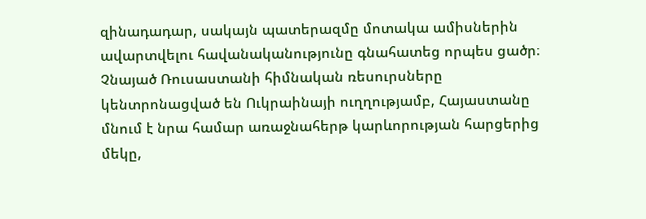զինադադար, սակայն պատերազմը մոտակա ամիսներին ավարտվելու հավանականությունը գնահատեց որպես ցածր։
Չնայած Ռուսաստանի հիմնական ռեսուրսները կենտրոնացված են Ուկրաինայի ուղղությամբ, Հայաստանը մնում է նրա համար առաջնահերթ կարևորության հարցերից մեկը,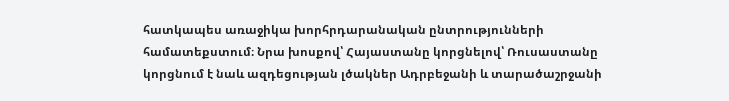հատկապես առաջիկա խորհրդարանական ընտրությունների համատեքստում։ Նրա խոսքով՝ Հայաստանը կորցնելով՝ Ռուսաստանը կորցնում է նաև ազդեցության լծակներ Ադրբեջանի և տարածաշրջանի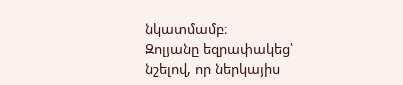նկատմամբ։
Զոլյանը եզրափակեց՝ նշելով, որ ներկայիս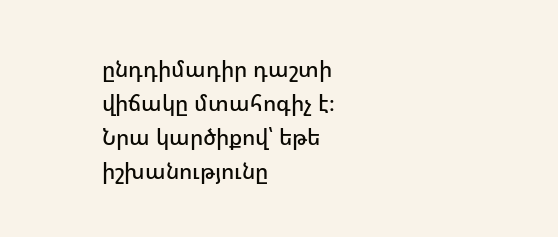ընդդիմադիր դաշտի վիճակը մտահոգիչ է։ Նրա կարծիքով՝ եթե իշխանությունը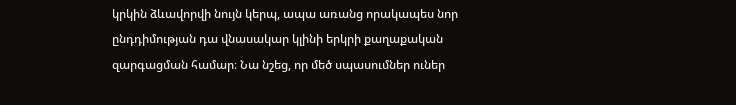կրկին ձևավորվի նույն կերպ, ապա առանց որակապես նոր ընդդիմության դա վնասակար կլինի երկրի քաղաքական զարգացման համար։ Նա նշեց, որ մեծ սպասումներ ուներ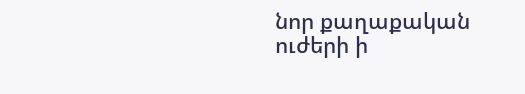նոր քաղաքական ուժերի ի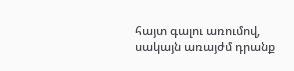հայտ գալու առումով, սակայն առայժմ դրանք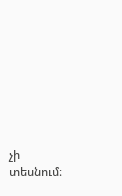չի տեսնում։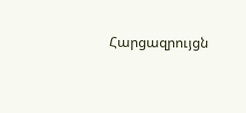Հարցազրույցն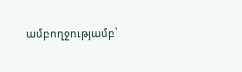ամբողջությամբ՝